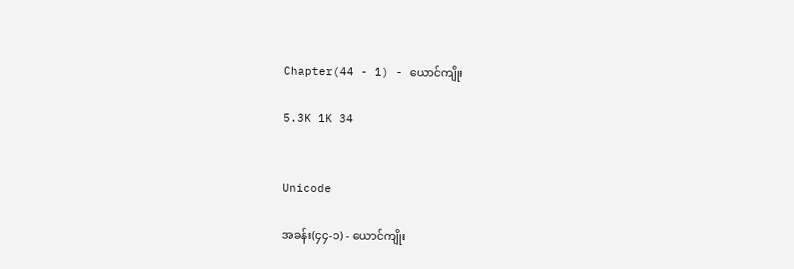Chapter(44 - 1) - ယောင်ကျိုး

5.3K 1K 34


Unicode

အခန်း(၄၄-၁) - ယောင်ကျိုး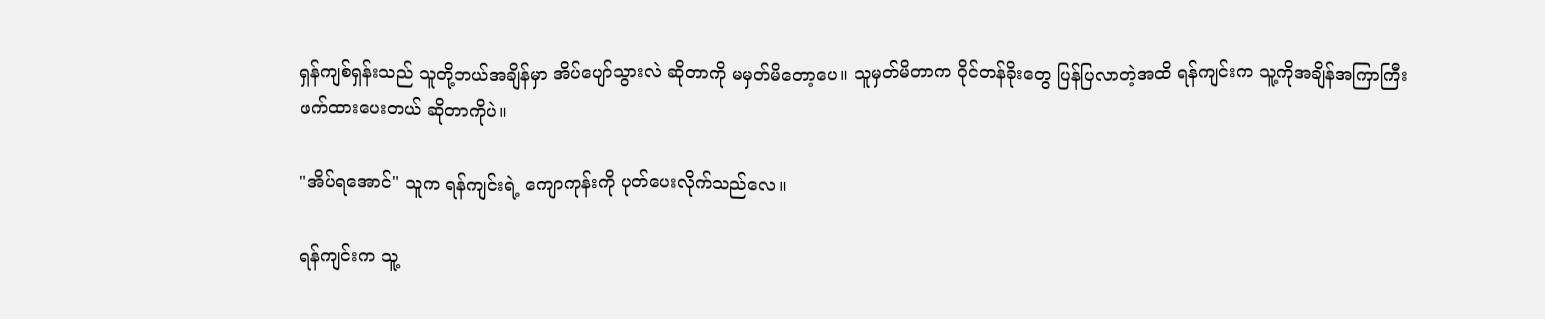ရှန်ကျစ်ရှန်းသည် သူတို့ဘယ်အချိန်မှာ အိပ်ပျော်သွားလဲ ဆိုတာကို မမှတ်မိတော့ပေ။ သူမှတ်မိတာက ဝိုင်တန်ခိုးတွေ ပြန်ပြလာတဲ့အထိ ရန်ကျင်းက သူ့ကိုအချိန်အကြာကြီး ဖက်ထားပေးတယ် ဆိုတာကိုပဲ။

"အိပ်ရအောင်" သူက ရန်ကျင်းရဲ့ ကျောကုန်းကို ပုတ်ပေးလိုက်သည်လေ။

ရန်ကျင်းက သူ့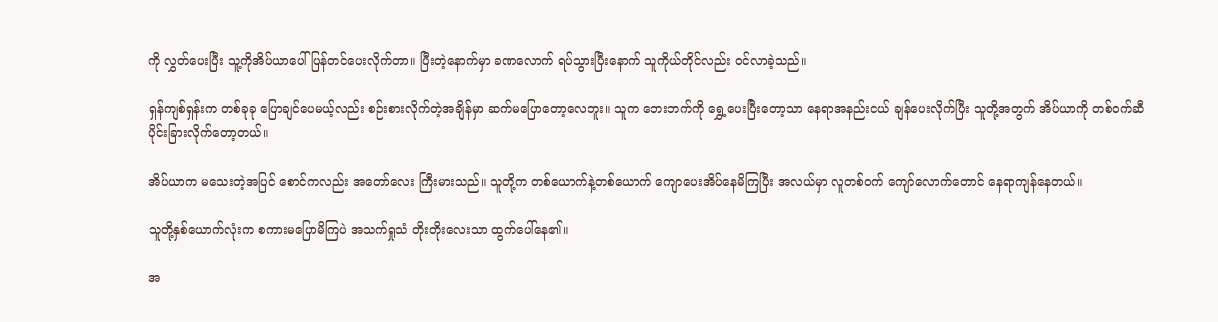ကို လွှတ်ပေးပြီး သူ့ကိုအိပ်ယာပေါ် ပြန်တင်ပေးလိုက်တာ။ ပြီးတဲ့နောက်မှာ ခဏလောက် ရပ်သွားပြီးနောက် သူကိုယ်တိုင်လည်း ဝင်လာခဲ့သည်။

ရှန်ကျစ်ရှန်းက တစ်ခုခု ပြောချင်ပေမယ့်လည်း စဉ်းစားလိုက်တဲ့အချိန်မှာ ဆက်မပြောတော့လေဘူး။ သူက ဘေးဘက်ကို ရွှေ့ပေးပြီးတော့သာ နေရာအနည်းငယ် ချန်ပေးလိုက်ပြီး သူတို့အတွက် အိပ်ယာကို တစ်ဝက်ဆီ ပိုင်းခြားလိုက်တော့တယ်။

အိပ်ယာက မသေးတဲ့အပြင် စောင်ကလည်း အတော်လေး ကြီးမားသည်။ သူတို့က တစ်ယောက်နဲ့တစ်ယောက် ကျောပေးအိပ်နေမိကြပြီး အလယ်မှာ လူတစ်ဝက် ကျော်လောက်တောင် နေရာကျန်နေတယ်။

သူတို့နှစ်ယောက်လုံးက စကားမပြောမိကြပဲ အသက်ရှုသံ တိုးတိုးလေးသာ ထွက်ပေါ်နေ၏။

အ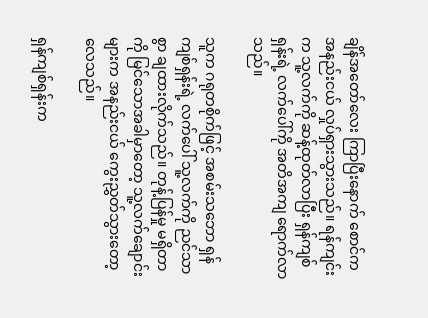ချိန်အတော်လေး ကြာပြီးနောက် စောင်က အနည်းငယ် လှုပ်ရှားသွားသည်။ ရန်ကျင်းက သူ့လက်ကို ဆန့်ထုတ်လာပြီး ရှန်ကျစ်ရှန်းရဲ့ လက်ပေါ်ကို အတိအကျ ရောက်လာသည်။

သူက ဂရုတစိုက်ဖြင့် အစမ်းသဘော ရှန်ကျစ်ရှန်းရဲ့ လက်ပေါ် သူ့လက်ကို ညင်သာစွာ ချထားလိုက်သည်။ တုန့်ပြန်မှု မရှိတာကို မြင်သောအခါမှာတော့ သူ့လက်ချောင်းများက အနည်းငယ် ကွေးညွှတ်သွားတော့လေသည်။

ရှန်ကျစ်ရှန်းက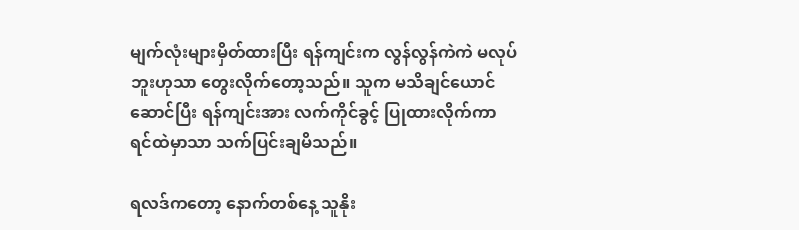မျက်လုံးများမှိတ်ထားပြီး ရန်ကျင်းက လွန်လွန်ကဲကဲ မလုပ်ဘူးဟုသာ တွေးလိုက်တော့သည်။ သူက မသိချင်ယောင်ဆောင်ပြီး ရန်ကျင်းအား လက်ကိုင်ခွင့် ပြုထားလိုက်ကာ ရင်ထဲမှာသာ သက်ပြင်းချမိသည်။

ရလဒ်ကတော့ နောက်တစ်နေ့ သူနိုး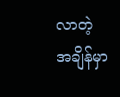လာတဲ့အချိန်မှာ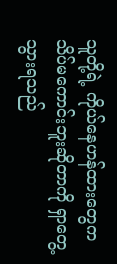သူတို့ရဲ့ ကိုယ်နေဟန်ထားတွေက သိပ်မကောင်းဘူးဆိုတာကို ရှာတွေ့သွားရသည်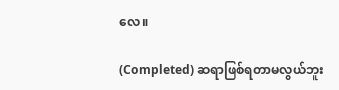လေ။

(Completed) ဆရာဖြစ်ရတာမလွယ်ဘူး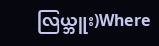လြယ္ဘူး)Where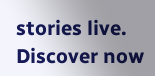stories live. Discover now